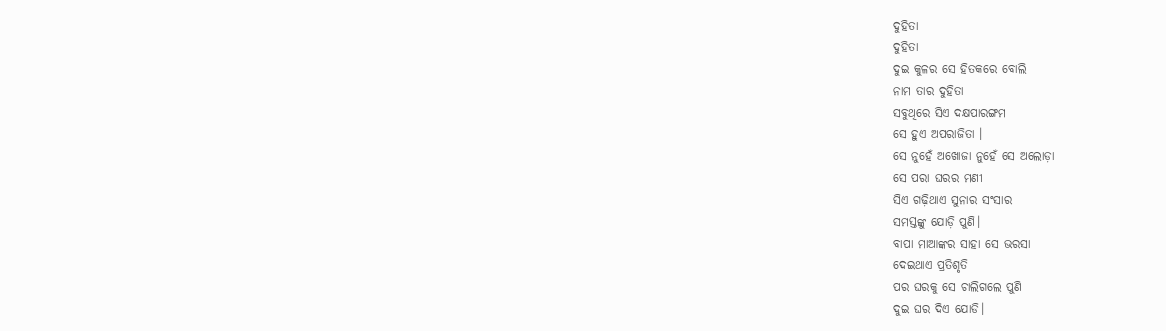ଦୁହିତା
ଦୁହିତା
ଦୁଇ କୁଳର ସେ ହିତକରେ ବୋଲି
ନାମ ତାର ଦୁହିତା
ସବୁଥିରେ ସିଏ ଦକ୍ଷପାରଙ୍ଗମ
ସେ ହୁଏ ଅପରାଜିତା ।
ସେ ନୁହେଁ ଅଖୋଜା ନୁହେଁ ସେ ଅଲୋଡ଼ା
ସେ ପରା ଘରର ମଣୀ
ସିଏ ଗଢ଼ିଥାଏ ସୁନାର ସଂସାର
ସମସ୍ତଙ୍କୁ ଯୋଡ଼ି ପୁଣି।
ବାପା ମାଆଙ୍କର ସାହା ସେ ଭରସା
ଦେଇଥାଏ ପ୍ରତିଶୃତି
ପର ଘରକୁ ସେ ଚାଲିଗଲେ ପୁଣି
ଦୁଇ ଘର ଦିଏ ଯୋଡି।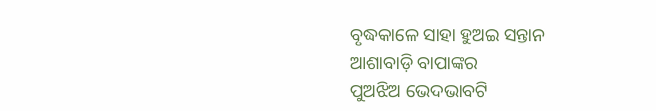ବୃଦ୍ଧକାଳେ ସାହା ହୁଅଇ ସନ୍ତାନ
ଆଶାବାଡ଼ି ବାପାଙ୍କର
ପୁଅଝିଅ ଭେଦଭାବଟି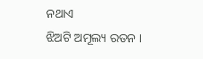ନଥାଏ
ଝିଅଟି ଅମୂଲ୍ୟ ରତନ ।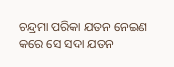ଚନ୍ଦ୍ରମା ପରିକା ଯତନ ନେଇଣ
କରେ ସେ ସଦା ଯତନ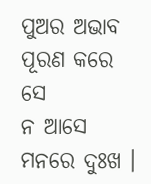ପୁଅର ଅଭାବ ପୂରଣ କରେ ସେ
ନ ଆସେ ମନରେ ଦୁଃଖ ।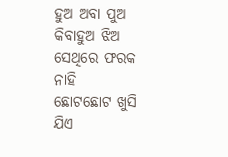ହୁଅ ଅବା ପୁଅ କିବାହୁଅ ଝିଅ
ସେଥିରେ ଫରକ ନାହି
ଛୋଟଛୋଟ ଖୁସି ଯିଏ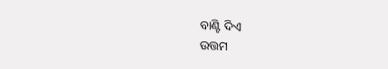ବାଣ୍ଟି ଦିଏ
ଉତ୍ତମ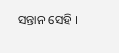ସନ୍ତାନ ସେହି ।